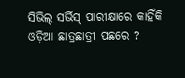ସିଭିଲ୍‌ ସର୍ଭିସ୍‌ ପାରୀକ୍ଷାରେ କାହିଁକି ଓଡ଼ିଆ ଛାତ୍ରଛାତ୍ରୀ ପଛରେ ?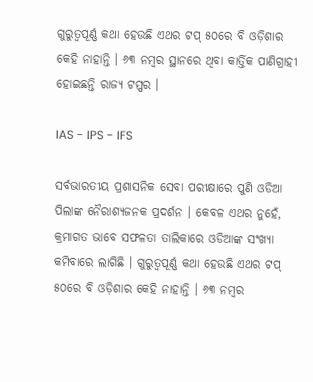ଗୁରୁତ୍ୱପୂର୍ଣ୍ଣ କଥା ହେଉଛି ଏଥର ଟପ୍ ୫୦ରେ ବି ଓଡ଼ିଶାର କେହି ନାହାନ୍ତି । ୬୩ ନମ୍ବର ସ୍ଥାନରେ ଥିବା କାର୍ତ୍ତିକ ପାଣିଗ୍ରାହୀ ହୋଇଛନ୍ତି ରାଜ୍ୟ ଟପ୍ପର ।

IAS - IPS - IFS

ସର୍ବଭାରତୀୟ ପ୍ରଶାସନିକ ସେବା ପରୀକ୍ଷାରେ ପୁଣି ଓଡିଆ ପିଲାଙ୍କ ନୈରାଶ୍ୟଜନକ ପ୍ରଦର୍ଶନ । କେବଳ ଏଥର ନୁହେଁ, କ୍ରମାଗତ ଭାବେ ସଫଳତା ତାଲିକାରେ ଓଡିଆଙ୍କ ସଂଖ୍ୟା କମିବାରେ ଲାଗିଛି । ଗୁରୁତ୍ୱପୂର୍ଣ୍ଣ କଥା ହେଉଛି ଏଥର ଟପ୍ ୫୦ରେ ବି ଓଡ଼ିଶାର କେହି ନାହାନ୍ତି । ୬୩ ନମ୍ବର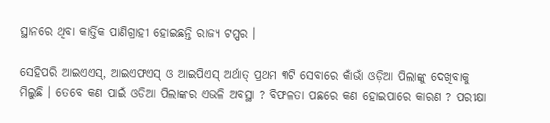ସ୍ଥାନରେ ଥିବା କାର୍ତ୍ତିକ ପାଣିଗ୍ରାହୀ ହୋଇଛନ୍ତି ରାଜ୍ୟ ଟପ୍ପର ।

ସେହିପରି ଆଇଏଏସ୍, ଆଇଏଫଏସ୍ ଓ ଆଇପିଏସ୍ ଅର୍ଥାତ୍ ପ୍ରଥମ ୩ଟି ସେବାରେ କାଁଭାଁ ଓଡ଼ିଆ ପିଲାଙ୍କୁ ଦେଖିବାକୁ ମିଲୁଛି । ତେବେ କଣ ପାଇଁ ଓଡିଆ ପିଲାଙ୍କର ଏଭଳି ଅବସ୍ଥା ? ବିଫଳତା ପଛରେ କଣ ହୋଇପାରେ କାରଣ ? ପରୀକ୍ଷା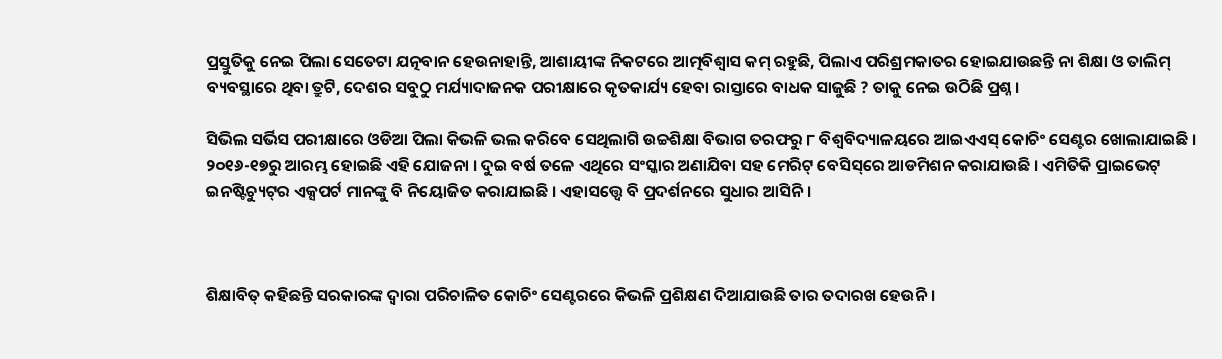ପ୍ରସ୍ତୁତିକୁ ନେଇ ପିଲା ସେତେଟା ଯତ୍ନବାନ ହେଉନାହାନ୍ତି, ଆଶାୟୀଙ୍କ ନିକଟରେ ଆତ୍ମବିଶ୍ୱାସ କମ୍ ରହୁଛି, ପିଲାଏ ପରିଶ୍ରମକାତର ହୋଇଯାଉଛନ୍ତି ନା ଶିକ୍ଷା ଓ ତାଲିମ୍ ବ୍ୟବସ୍ଥାରେ ଥିବା ତ୍ରୁଟି, ଦେଶର ସବୁଠୁ ମର୍ଯ୍ୟାଦାଜନକ ପରୀକ୍ଷାରେ କୃତକାର୍ଯ୍ୟ ହେବା ରାସ୍ତାରେ ବାଧକ ସାଜୁଛି ? ତାକୁ ନେଇ ଉଠିଛି ପ୍ରଶ୍ନ ।

ସିଭିଲ ସର୍ଭିସ ପରୀକ୍ଷାରେ ଓଡିଆ ପିଲା କିଭଳି ଭଲ କରିବେ ସେଥିଲାଗି ଉଚ୍ଚଶିକ୍ଷା ବିଭାଗ ତରଫରୁ ୮ ବିଶ୍ୱବିଦ୍ୟାଳୟରେ ଆଇଏଏସ୍ କୋଚିଂ ସେଣ୍ଟର ଖୋଲାଯାଇଛି । ୨୦୧୬-୧୭ରୁ ଆରମ୍ଭ ହୋଇଛି ଏହି ଯୋଜନା । ଦୁଇ ବର୍ଷ ତଳେ ଏଥିରେ ସଂସ୍କାର ଅଣାଯିବା ସହ ମେରିଟ୍ ବେସିସ୍‌ରେ ଆଡମିଶନ କରାଯାଉଛି । ଏମିତିକି ପ୍ରାଇଭେଟ୍ ଇନଷ୍ଟିଚ୍ୟୁଟ୍‌ର ଏକ୍ସପର୍ଟ ମାନଙ୍କୁ ବି ନିୟୋଜିତ କରାଯାଇଛି । ଏହାସତ୍ତ୍ୱେ ବି ପ୍ରଦର୍ଶନରେ ସୁଧାର ଆସିନି ।



ଶିକ୍ଷାବିତ୍ କହିଛନ୍ତି ସରକାରଙ୍କ ଦ୍ୱାରା ପରିଚାଳିତ କୋଚିଂ ସେଣ୍ଟରରେ କିଭଳି ପ୍ରଶିକ୍ଷଣ ଦିଆଯାଉଛି ତାର ତଦାରଖ ହେଉନି ।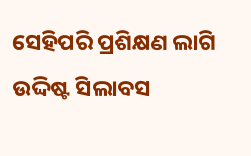ସେହିପରି ପ୍ରଶିକ୍ଷଣ ଲାଗି ଉଦ୍ଦିଷ୍ଟ ସିଲାବସ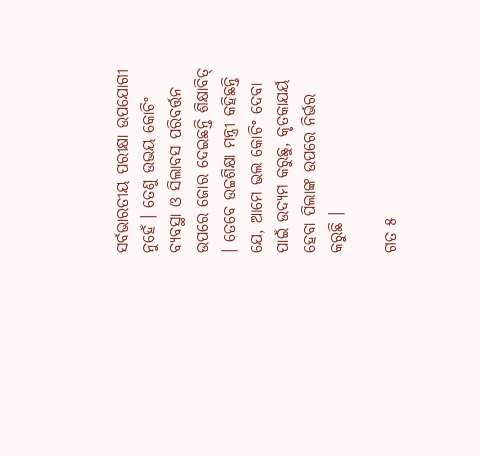ସର୍ବଭାରତୀୟ ପରୀକ୍ଷା ଉପଯୋଗୀ ନୁହେଁ । ତେଣୁ ଉଭୟ କୋଚିଂ ବ୍ୟବସ୍ଥା ଓ ସିଲାବସ ପରିବର୍ତ୍ତନ ଉପରେ ଜୋର ଦେଇଛନ୍ତି ଶିକ୍ଷାବିତ୍ । ତେବେ ଉଚ୍ଚଶିକ୍ଷା ମନ୍ତ୍ରୀ କହିଛନ୍ତି ଯେ, ଆମେ ଭଲ କୋଚିଂ ଦେବା ପାଇଁ ଉଦ୍ୟମ କରୁଛୁ, କୃତକାଯର୍ୟ ହେବା ପିଲାଙ୍କ ଉପରେ ନିର୍ଭର କରୁଛି ।

ଗତ ୫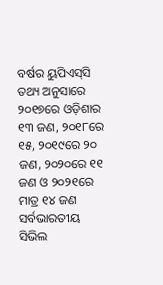ବର୍ଷର ୟୁପିଏସ୍‌ସି ତଥ୍ୟ ଅନୁସାରେ ୨୦୧୭ରେ ଓଡ଼ିଶାର ୧୩ ଜଣ, ୨୦୧୮ରେ ୧୫, ୨୦୧୯ରେ ୨୦ ଜଣ, ୨୦୨୦ରେ ୧୧ ଜଣ ଓ ୨୦୨୧ରେ ମାତ୍ର ୧୪ ଜଣ ସର୍ବଭାରତୀୟ ସିଭିଲ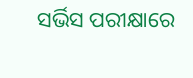ସର୍ଭିସ ପରୀକ୍ଷାରେ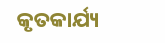କୃତକାର୍ଯ୍ୟ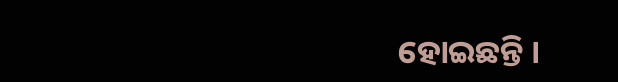ହୋଇଛନ୍ତି ।